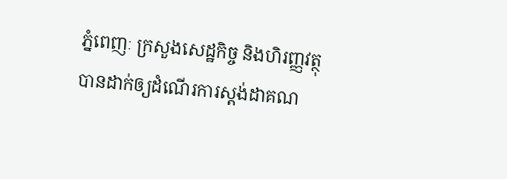ភ្នំពេញៈ ក្រសួងសេដ្ឋកិច្ច និងហិរញ្ញវត្ថុ បានដាក់ឲ្យដំណើរការស្តង់ដាគណ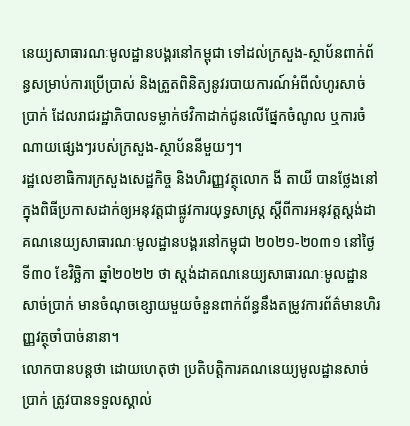នេយ្យសាធារណៈមូលដ្ឋានបង្គរនៅកម្ពុជា ទៅដល់ក្រសួង-ស្ថាប័នពាក់ព័ន្ធសម្រាប់ការប្រើប្រាស់ និងត្រួតពិនិត្យនូវរបាយការណ៍អំពីលំហូរសាច់ប្រាក់ ដែលរាជរដ្ឋាភិបាលទម្លាក់ថវិកាដាក់ជូនលើផ្នែកចំណូល ឬការចំណាយផ្សេងៗរបស់ក្រសួង-ស្ថាប័ននីមួយៗ។
រដ្ឋលេខាធិការក្រសួងសេដ្ឋកិច្ច និងហិរញ្ញវត្ថុលោក ងី តាយី បានថ្លែងនៅក្នុងពិធីប្រកាសដាក់ឲ្យអនុវត្តជាផ្លូវការយុទ្ធសាស្ត្រ ស្តីពីការអនុវត្តស្តង់ដាគណនេយ្យសាធារណៈមូលដ្ឋានបង្គរនៅកម្ពុជា ២០២១-២០៣១ នៅថ្ងៃទី៣០ ខែវិច្ឆិកា ឆ្នាំ២០២២ ថា ស្តង់ដាគណនេយ្យសាធារណៈមូលដ្ឋានសាច់ប្រាក់ មានចំណុចខ្សោយមួយចំនួនពាក់ព័ន្ធនឹងតម្រូវការព័ត៌មានហិរញ្ញវត្ថុចាំបាច់នានា។
លោកបានបន្តថា ដោយហេតុថា ប្រតិបត្តិការគណនេយ្យមូលដ្ឋានសាច់ប្រាក់ ត្រូវបានទទួលស្គាល់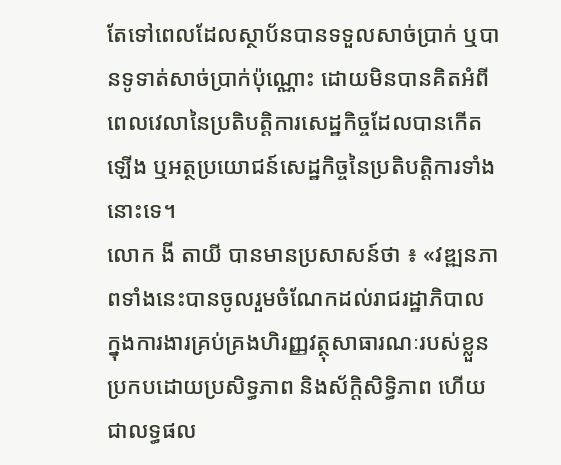តែទៅពេលដែលស្ថាប័នបានទទួលសាច់ប្រាក់ ឬបានទូទាត់សាច់ប្រាក់ប៉ុណ្ណោះ ដោយមិនបានគិតអំពីពេលវេលានៃប្រតិបត្តិការសេដ្ឋកិច្ចដែលបានកើតឡើង ឬអត្ថប្រយោជន៍សេដ្ឋកិច្ចនៃប្រតិបត្តិការទាំងនោះទេ។
លោក ងី តាយី បានមានប្រសាសន៍ថា ៖ «វឌ្ឍនភាពទាំងនេះបានចូលរួមចំណែកដល់រាជរដ្ឋាភិបាល ក្នុងការងារគ្រប់គ្រងហិរញ្ញវត្ថុសាធារណៈរបស់ខ្លួនប្រកបដោយប្រសិទ្ធភាព និងស័ក្ដិសិទ្ធិភាព ហើយជាលទ្ធផល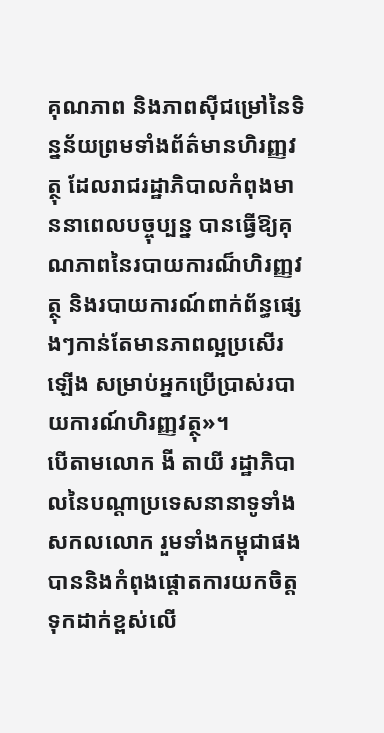គុណភាព និងភាពស៊ីជម្រៅនៃទិន្នន័យព្រមទាំងព័ត៌មានហិរញ្ញវត្ថុ ដែលរាជរដ្ឋាភិបាលកំពុងមាននាពេលបច្ចុប្បន្ន បានធ្វើឱ្យគុណភាពនៃរបាយការណ៏ហិរញ្ញវត្ថុ និងរបាយការណ៍ពាក់ព័ន្ធផ្សេងៗកាន់តែមានភាពល្អប្រសើរឡើង សម្រាប់អ្នកប្រើប្រាស់របាយការណ៍ហិរញ្ញវត្ថុ»។
បើតាមលោក ងី តាយី រដ្ឋាភិបាលនៃបណ្តាប្រទេសនានាទូទាំងសកលលោក រួមទាំងកម្ពុជាផង បាននិងកំពុងផ្ដោតការយកចិត្តទុកដាក់ខ្ពស់លើ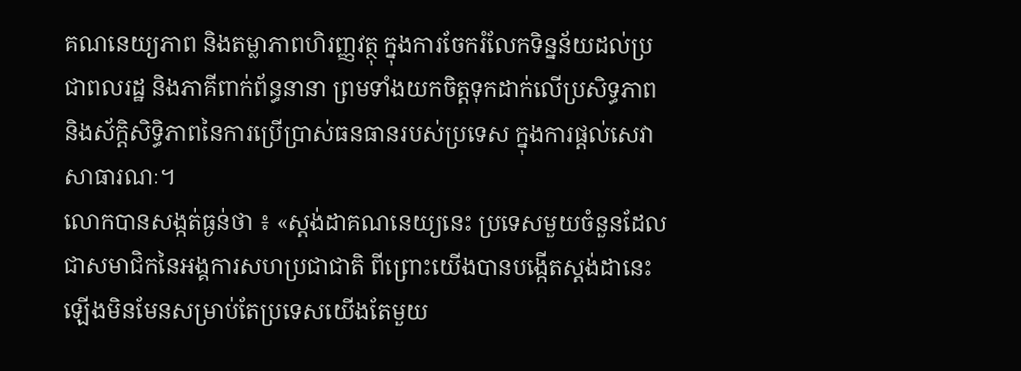គណនេយ្យភាព និងតម្លាភាពហិរញ្ញវត្ថុ ក្នុងការចែករំលែកទិន្នន័យដល់ប្រជាពលរដ្ឋ និងភាគីពាក់ព័ន្ធនានា ព្រមទាំងយកចិត្តទុកដាក់លើប្រសិទ្ធភាព និងស័ក្តិសិទ្ធិភាពនៃការប្រើប្រាស់ធនធានរបស់ប្រទេស ក្នុងការផ្តល់សេវាសាធារណៈ។
លោកបានសង្កត់ធ្ងន់ថា ៖ «ស្តង់ដាគណនេយ្យនេះ ប្រទេសមួយចំនួនដែលជាសមាជិកនៃអង្គការសហប្រជាជាតិ ពីព្រោះយើងបានបង្កើតស្តង់ដានេះឡើងមិនមែនសម្រាប់តែប្រទេសយើងតែមួយ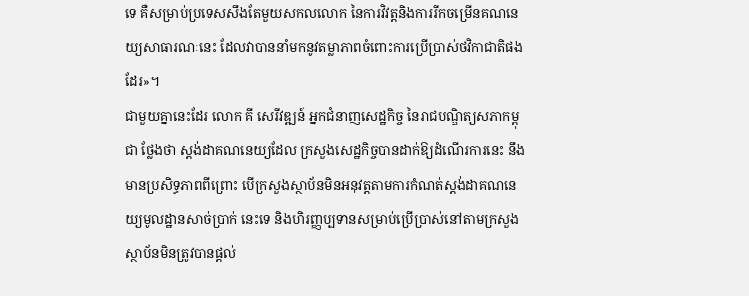ទេ គឺសម្រាប់ប្រទេសសឹងតែមួយសកលលោក នៃការវិវត្តនិងការរីកចម្រើនគណនេយ្យសាធារណៈនេះ ដែលវាបាននាំមកនូវតម្លាភាពចំពោះការប្រើប្រាស់ថវិកាជាតិផងដែរ»។
ជាមួយគ្នានេះដែរ លោក គី សេរីវឌ្ឍន៍ អ្នកជំនាញសេដ្ឋកិច្ច នៃរាជបណ្ឌិត្យសភាកម្ពុជា ថ្លែងថា ស្តង់ដាគណនេយ្យដែល ក្រសួងសេដ្ឋកិច្ចបានដាក់ឱ្យដំណើរការនេះ នឹងមានប្រសិទ្ធភាពពីព្រោះ បើក្រសួងស្ថាប័នមិនអនុវត្តតាមការកំណត់ស្តង់ដាគណនេយ្យមូលដ្ឋានសាច់ប្រាក់ នេះទេ និងហិរញ្ញប្បទានសម្រាប់ប្រើប្រាស់នៅតាមក្រសួងស្ថាប័នមិនត្រូវបានផ្តល់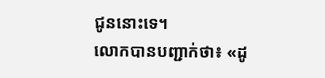ជូននោះទេ។
លោកបានបញ្ជាក់ថា៖ «ដូ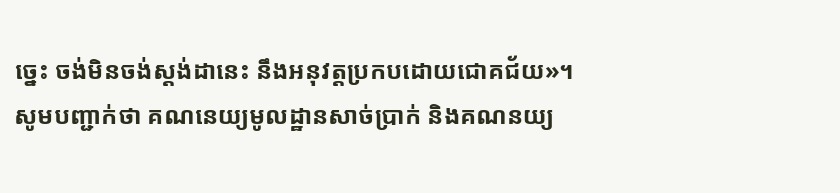ច្នេះ ចង់មិនចង់ស្តង់ដានេះ នឹងអនុវត្តប្រកបដោយជោគជ័យ»។
សូមបញ្ជាក់ថា គណនេយ្យមូលដ្ឋានសាច់ប្រាក់ និងគណនយ្យ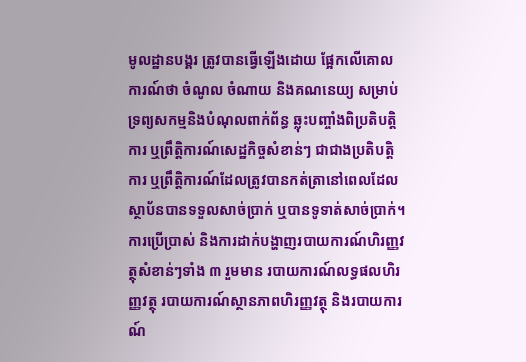មូលដ្ឋានបង្គរ ត្រូវបានធ្វើឡើងដោយ ផ្អែកលើគោលការណ៍ថា ចំណូល ចំណាយ និងគណនេយ្យ សម្រាប់ទ្រព្យសកម្មនិងបំណុលពាក់ព័ន្ធ ឆ្លុះបញ្ចាំងពិប្រតិបត្តិការ ឬព្រឹត្តិការណ៍សេដ្ឋកិច្ចសំខាន់ៗ ជាជាងប្រតិបត្តិការ ឬព្រឹត្តិការណ៍ដែលត្រូវបានកត់ត្រានៅពេលដែលស្ថាប័នបានទទួលសាច់ប្រាក់ ឬបានទូទាត់សាច់ប្រាក់។ ការប្រើប្រាស់ និងការដាក់បង្ហាញរបាយការណ៍ហិរញ្ញវត្ថុសំខាន់ៗទាំង ៣ រួមមាន របាយការណ៍លទ្ធផលហិរញ្ញវត្ថុ របាយការណ៍ស្ថានភាពហិរញ្ញវត្ថុ និងរបាយការណ៍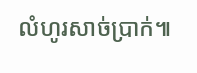លំហូរសាច់ប្រាក់៕